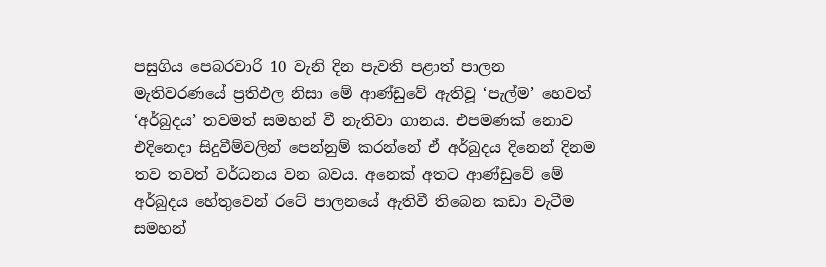පසුගිය පෙබරවාරි 10 වැනි දින පැවති පළාත් පාලන මැතිවරණයේ ප්‍රතිඵල නිසා මේ ආණ්ඩුවේ ඇතිවූ ‘පැල්ම’ හෙවත් ‘අර්බුදය’ තවමත් සමහන් වී නැතිවා ගානය. එපමණක් නොව එදිනෙදා සිදුවීම්වලින් පෙන්නුම් කරන්නේ ඒ අර්බුදය දිනෙන් දිනම තව තවත් වර්ධනය වන බවය. අනෙක් අතට ආණ්ඩුවේ මේ අර්බුදය හේතුවෙන් රටේ පාලනයේ ඇතිවී තිබෙන කඩා වැටීම සමහන්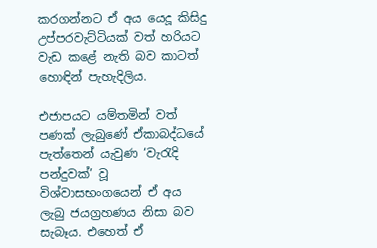කරගන්නට ඒ අය යෙදූ කිසිදු උප්පරවැට්ටියක් වත් හරියට වැඩ කළේ නැති බව කාටත් හොඳින් පැහැදිලිය.

එජාපයට යම්තමින් වත් පණක් ලැබුණේ ඒකාබද්ධයේ පැත්තෙන් යැවුණ ‘වැරැදි පන්දුවක්’ වූ විශ්වාසභංගයෙන් ඒ අය ලැබු ජයග්‍රහණය නිසා බව සැබෑය. එහෙත් ඒ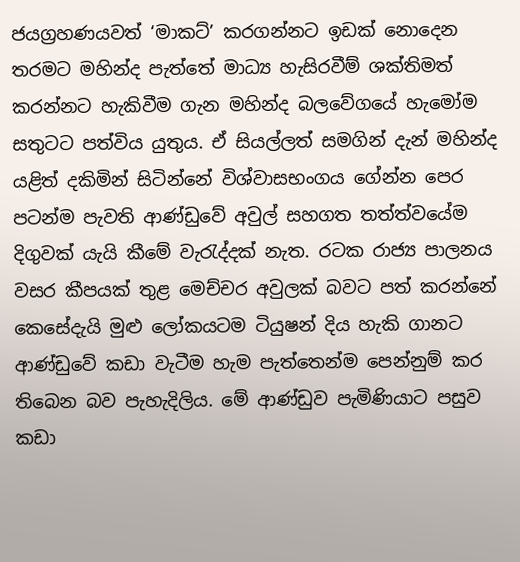ජයග්‍රහණයවත් ‘මාකට්’ කරගන්නට ඉඩක් නොදෙන තරමට මහින්ද පැත්තේ මාධ්‍ය හැසිරවීම් ශක්තිමත් කරන්නට හැකිවීම ගැන මහින්ද බලවේගයේ හැමෝම සතුටට පත්විය යුතුය. ඒ සියල්ලත් සමගින් දැන් මහින්ද යළිත් දකිමින් සිටින්නේ විශ්වාසභංගය ගේන්න පෙර පටන්ම පැවති ආණ්ඩුවේ අවුල් සහගත තත්ත්වයේම දිගුවක් යැයි කීමේ වැරැද්දක් නැත. රටක රාජ්‍ය පාලනය වසර කීපයක් තුළ මෙච්චර අවුලක් බවට පත් කරන්නේ කෙසේදැයි මුළු ලෝකයටම ටියුෂන් දිය හැකි ගානට ආණ්ඩුවේ කඩා වැටීම හැම පැත්තෙන්ම පෙන්නුම් කර තිබෙන බව පැහැදිලිය. මේ ආණ්ඩුව පැමිණියාට පසුව කඩා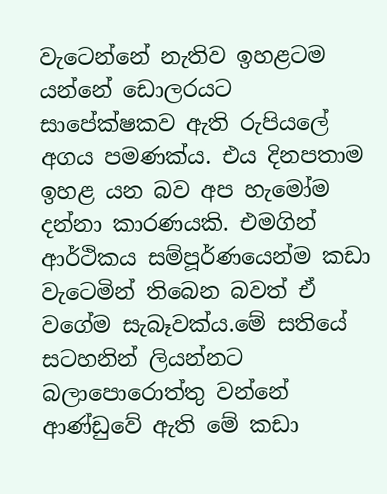වැටෙන්නේ නැතිව ඉහළටම යන්නේ ඩොලරයට සාපේක්ෂකව ඇති රුපියලේ අගය පමණක්ය. එය දිනපතාම ඉහළ යන බව අප හැමෝම දන්නා කාරණයකි. එමගින් ආර්ථිකය සම්පූර්ණයෙන්ම කඩා වැටෙමින් තිබෙන බවත් ඒ වගේම සැබෑවක්ය.මේ සතියේ සටහනින් ලියන්නට බලාපොරොත්තු වන්නේ ආණ්ඩුවේ ඇති මේ කඩා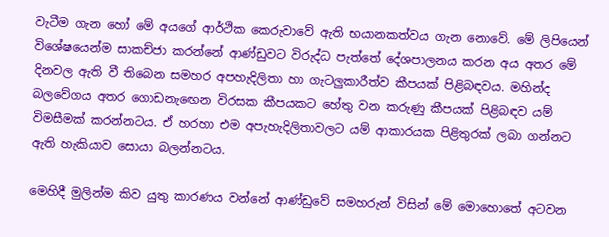වැටීම ගැන හෝ මේ අයගේ ආර්ථික කෙරුවාවේ ඇති භයානකත්වය ගැන නොවේ. මේ ලිපියෙන් විශේෂයෙන්ම සාකච්ජා කරන්නේ ආණ්ඩුවට විරුද්ධ පැත්තේ දේශපාලනය කරන අය අතර මේ දිනවල ඇති වී තිබෙන සමහර අපහැදිලිතා හා ගැටලුකාරීත්ව කීපයක් පිළිබඳවය. මහින්ද බලවේගය අතර ගොඩනැඟෙන විරසක කීපයකට හේතු වන කරුණු කීපයක් පිළිබඳව යම් විමසීමක් කරන්නටය. ඒ හරහා එම අපැහැදිලිතාවලට යම් ආකාරයක පිළිතුරක් ලබා ගන්නට ඇති හැකියාව සොයා බලන්නටය.

මෙහිදී මුලින්ම කිව යුතු කාරණය වන්නේ ආණ්ඩුවේ සමහරුන් විසින් මේ මොහොතේ අටවන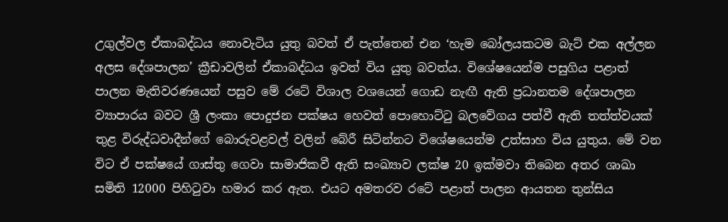උගුල්වල ඒකාබද්ධය නොවැටිය යුතු බවත් ඒ පැත්තෙන් එන ‘හැම බෝලයකටම බැට් එක අල්ලන අලස දේශපාලන’ ක්‍රීඩාවලින් ඒකාබද්ධය ඉවත් විය යුතු බවත්ය. විශේෂයෙන්ම පසුගිය පළාත් පාලන මැතිවරණයෙන් පසුව මේ රටේ විශාල වශයෙන් ගොඩ නැඟී ඇති ප්‍රධානතම දේශපාලන ව්‍යාපාරය බවට ශ්‍රී ලංකා පොදුජන පක්ෂය හෙවත් පොහොට්ටු බලවේගය පත්වී ඇති තත්ත්වයක් තුළ විරුද්ධවාදීන්ගේ බොරුවළවල් වලින් බේරී සිටින්නට විශේෂයෙන්ම උත්සාහ විය යුතුය. මේ වන විට ඒ පක්ෂයේ ගාස්තු ගෙවා සාමාජිකවී ඇති සංඛ්‍යාව ලක්ෂ 20 ඉක්මවා තිබෙන අතර ශාඛා සමිති 12000 පිහිටුවා හමාර කර ඇත. එයට අමතරව රටේ පළාත් පාලන ආයතන තුන්සිය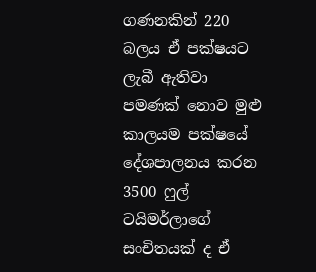ගණනකින් 220 බලය ඒ පක්ෂයට ලැබී ඇතිවා පමණක් නොව මුළු කාලයම පක්ෂයේ දේශපාලනය කරන 3500 ෆුල් ටයිමර්ලාගේ සංචිතයක් ද ඒ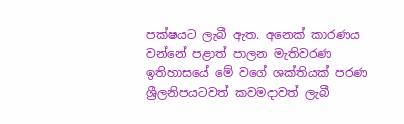පක්ෂයට ලැබී ඇත. අනෙක් කාරණය වන්නේ පළාත් පාලන මැතිවරණ ඉතිහාසයේ මේ වගේ ශක්තියක් පරණ ශ්‍රීලනිපයටවත් කවමදාවත් ලැබී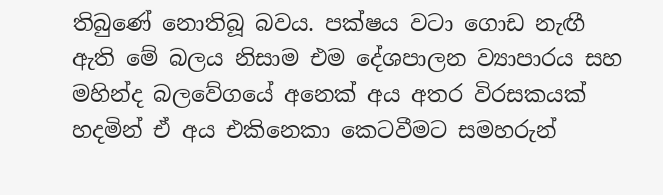තිබුණේ නොතිබූ බවය. පක්ෂය වටා ගොඩ නැඟී ඇති මේ බලය නිසාම එම දේශපාලන ව්‍යාපාරය සහ මහින්ද බලවේගයේ අනෙක් අය අතර විරසකයක් හදමින් ඒ අය එකිනෙකා කෙටවීමට සමහරුන්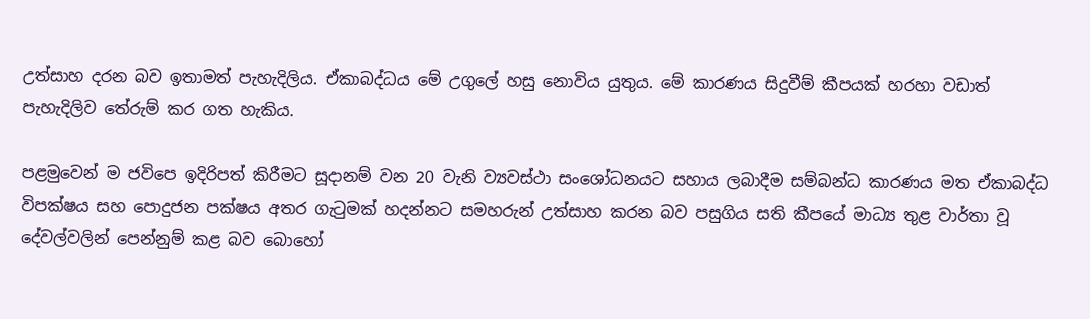උත්සාහ දරන බව ඉතාමත් පැහැදිලිය. ඒකාබද්ධය මේ උගුලේ හසු නොවිය යුතුය. මේ කාරණය සිදුවීම් කීපයක් හරහා වඩාත් පැහැදිලිව තේරුම් කර ගත හැකිය.

පළමුවෙන් ම ජවිපෙ ඉදිරිපත් කිරීමට සූදානම් වන 20 වැනි ව්‍යවස්ථා සංශෝධනයට සහාය ලබාදීම සම්බන්ධ කාරණය මත ඒකාබද්ධ විපක්ෂය සහ පොදුජන පක්ෂය අතර ගැටුමක් හදන්නට සමහරුන් උත්සාහ කරන බව පසුගිය සති කීපයේ මාධ්‍ය තුළ වාර්තා වූ දේවල්වලින් පෙන්නුම් කළ බව බොහෝ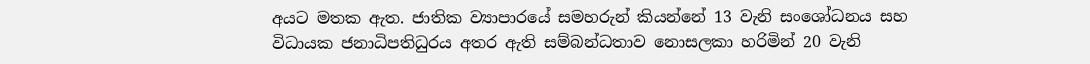අයට මතක ඇත. ජාතික ව්‍යාපාරයේ සමහරුන් කියන්නේ 13 වැනි සංශෝධනය සහ විධායක ජනාධිපතිධුරය අතර ඇති සම්බන්ධතාව නොසලකා හරිමින් 20 වැනි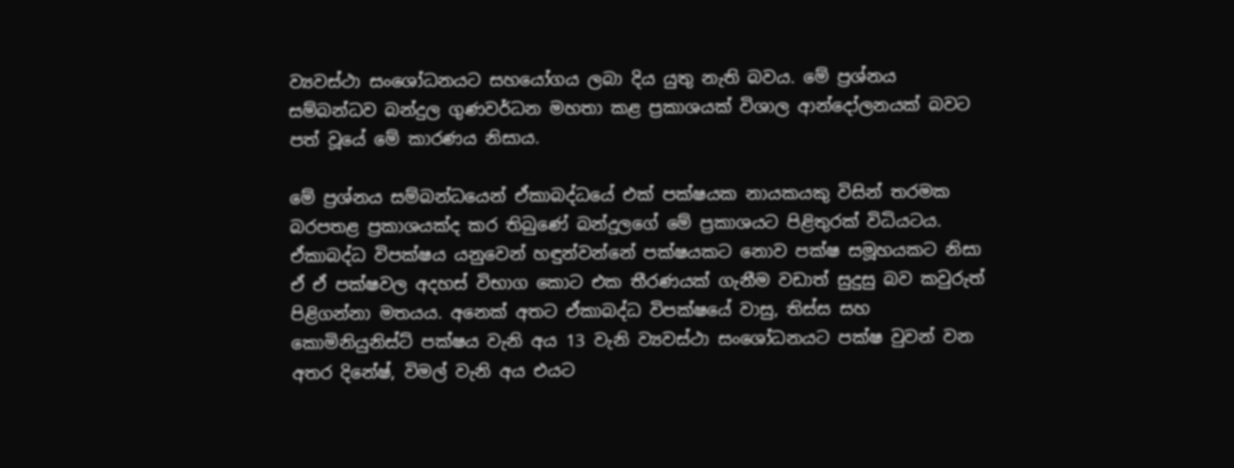ව්‍යවස්ථා සංශෝධනයට සහයෝගය ලබා දිය යුතු නැති බවය. මේ ප්‍රශ්නය සම්බන්ධව බන්දුල ගුණවර්ධන මහතා කළ ප්‍රකාශයක් විශාල ආන්දෝලනයක් බවට පත් වූයේ මේ කාරණය නිසාය.

මේ ප්‍රශ්නය සම්බන්ධයෙන් ඒකාබද්ධයේ එක් පක්ෂයක නායකයකු විසින් තරමක බරපතළ ප්‍රකාශයක්ද කර තිබුණේ බන්දුලගේ මේ ප්‍රකාශයට පිළිතුරක් විධියටය. ඒකාබද්ධ විපක්ෂය යනුවෙන් හඳුන්වන්නේ පක්ෂයකට නොව පක්ෂ සමූහයකට නිසා ඒ ඒ පක්ෂවල අදහස් විභාග කොට එක තීරණයක් ගැනීම වඩාත් සුදුසු බව කවුරුත් පිළිගන්නා මතයය. අනෙක් අතට ඒකාබද්ධ විපක්ෂයේ වාසු, තිස්ස සහ කොමිනියුනිස්ට් පක්ෂය වැනි අය 13 වැනි ව්‍යවස්ථා සංශෝධනයට පක්ෂ වුවන් වන අතර දිනේෂ්, විමල් වැනි අය එයට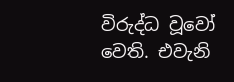විරුද්ධ වූවෝ වෙති. එවැනි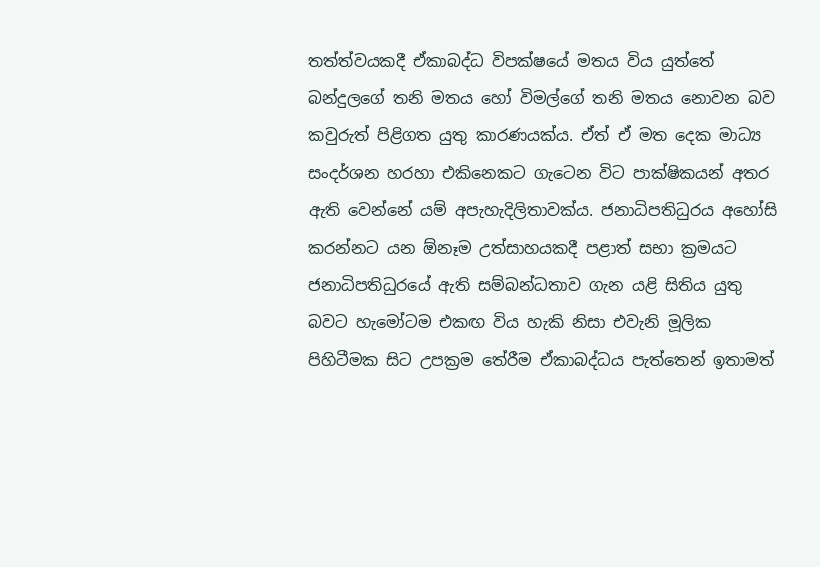තත්ත්වයකදී ඒකාබද්ධ විපක්ෂයේ මතය විය යුත්තේ බන්දුලගේ තනි මතය හෝ විමල්ගේ තනි මතය නොවන බව කවුරුත් පිළිගත යුතු කාරණයක්ය. ඒත් ඒ මත දෙක මාධ්‍ය සංදර්ශන හරහා එකිනෙකට ගැටෙන විට පාක්ෂිකයන් අතර ඇති වෙන්නේ යම් අපැහැදිලිතාවක්ය. ජනාධිපතිධුරය අහෝසි කරන්නට යන ඕනෑම උත්සාහයකදී පළාත් සභා ක්‍රමයට ජනාධිපතිධුරයේ ඇති සම්බන්ධතාව ගැන යළි සිතිය යුතු බවට හැමෝටම එකඟ විය හැකි නිසා එවැනි මූලික පිහිටීමක සිට උපක්‍රම තේරීම ඒකාබද්ධය පැත්තෙන් ඉතාමත්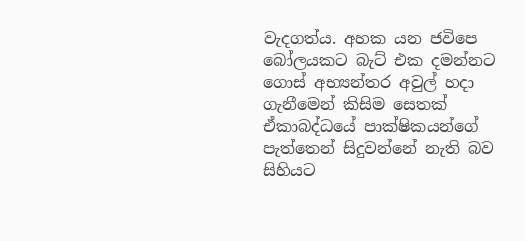වැදගත්ය. අහක යන ජවිපෙ බෝලයකට බැට් එක දමන්නට ගොස් අභ්‍යන්තර අවුල් හදා ගැනීමෙන් කිසිම සෙතක් ඒකාබද්ධයේ පාක්ෂිකයන්ගේ පැත්තෙන් සිදුවන්නේ නැති බව සිහියට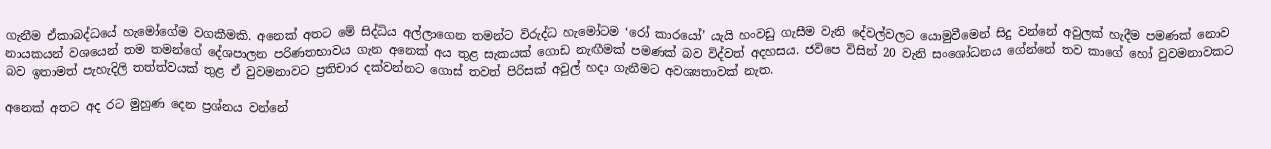ගැනීම ඒකාබද්ධයේ හැමෝගේම වගකීමකි. අනෙක් අතට මේ සිද්ධිය අල්ලාගෙන තමන්ට විරුද්ධ හැමෝටම ‘රෝ කාරයෝ’ යැයි හංවඩු ගැසීම වැනි දේවල්වලට යොමුවීමෙන් සිදු වන්නේ අවුලක් හැදීම පමණක් නොව නායකයන් වශයෙන් තම තමන්ගේ දේශපාලන පරිණතභාවය ගැන අනෙක් අය තුළ සැකයක් ගොඩ නැඟීමක් පමණක් බව විද්වත් අදහසය. ජවිපෙ විසින් 20 වැනි සංශෝධනය ගේන්නේ තව කාගේ හෝ වුවමනාවකට බව ඉතාමත් පැහැදිලි තත්ත්වයක් තුළ ඒ වුවමනාවට ප්‍රතිචාර දක්වන්නට ගොස් තවත් පිරිසක් අවුල් හදා ගැනීමට අවශ්‍යතාවක් නැත.

අනෙක් අතට අද රට මුහුණ දෙන ප්‍රශ්නය වන්නේ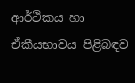ආර්ථිකය හා ඒකීයභාවය පිළිබඳව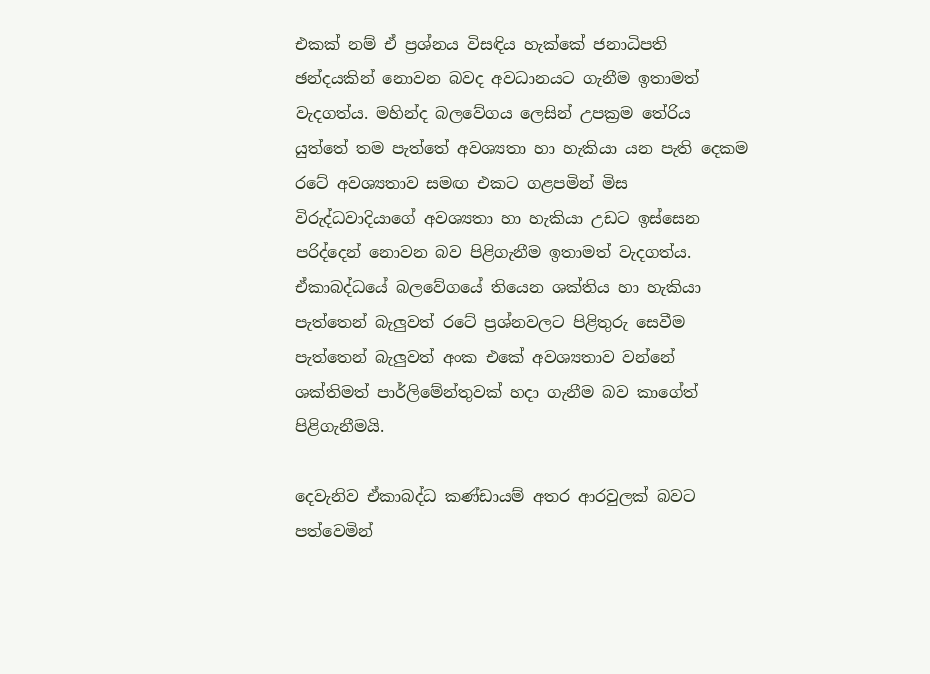එකක් නම් ඒ ප්‍රශ්නය විසඳිය හැක්කේ ජනාධිපති ඡන්දයකින් නොවන බවද අවධානයට ගැනීම ඉතාමත් වැදගත්ය. මහින්ද බලවේගය ලෙසින් උපක්‍රම තේරිය යුත්තේ තම පැත්තේ අවශ්‍යතා හා හැකියා යන පැති දෙකම රටේ අවශ්‍යතාව සමඟ එකට ගළපමින් මිස විරුද්ධවාදියාගේ අවශ්‍යතා හා හැකියා උඩට ඉස්සෙන පරිද්දෙන් නොවන බව පිළිගැනීම ඉතාමත් වැදගත්ය. ඒකාබද්ධයේ බලවේගයේ තියෙන ශක්තිය හා හැකියා පැත්තෙන් බැලුවත් රටේ ප්‍රශ්නවලට පිළිතුරු සෙවීම පැත්තෙන් බැලුවත් අංක එකේ අවශ්‍යතාව වන්නේ ශක්තිමත් පාර්ලිමේන්තුවක් හදා ගැනීම බව කාගේත් පිළිගැනීමයි.

දෙවැනිව ඒකාබද්ධ කණ්ඩායම් අතර ආරවුලක් බවට පත්වෙමින්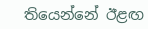තියෙන්නේ ඊළඟ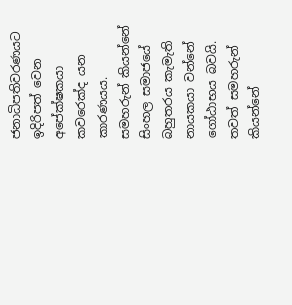ජනාධිපතිවරණයට ඉදිරිපත් වෙන අපේක්ෂකයා කවරෙක්ද යන කාරණයය. සමහරුන් කියන්නේ සිංහල සමාජයේ බහුතරය කැමැති නායකයා වන්නේ ගෝඨාභය බවයි. තවත් සමහරුන් කියන්නේ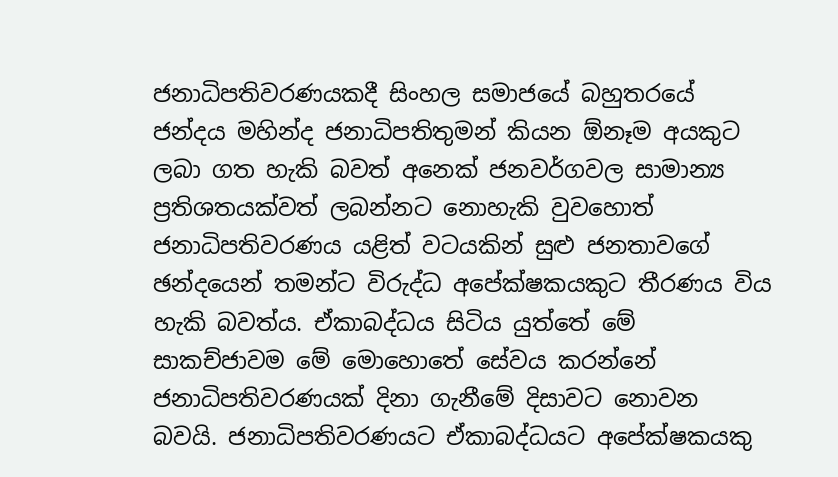ජනාධිපතිවරණයකදී සිංහල සමාජයේ බහුතරයේ ජන්දය මහින්ද ජනාධිපතිතුමන් කියන ඕනෑම අයකුට ලබා ගත හැකි බවත් අනෙක් ජනවර්ගවල සාමාන්‍ය ප්‍රතිශතයක්වත් ලබන්නට නොහැකි වුවහොත් ජනාධිපතිවරණය යළිත් වටයකින් සුළු ජනතාවගේ ඡන්දයෙන් තමන්ට විරුද්ධ අපේක්ෂකයකුට තීරණය විය හැකි බවත්ය. ඒකාබද්ධය සිටිය යුත්තේ මේ සාකච්ජාවම මේ මොහොතේ සේවය කරන්නේ ජනාධිපතිවරණයක් දිනා ගැනීමේ දිසාවට නොවන බවයි. ජනාධිපතිවරණයට ඒකාබද්ධයට අපේක්ෂකයකු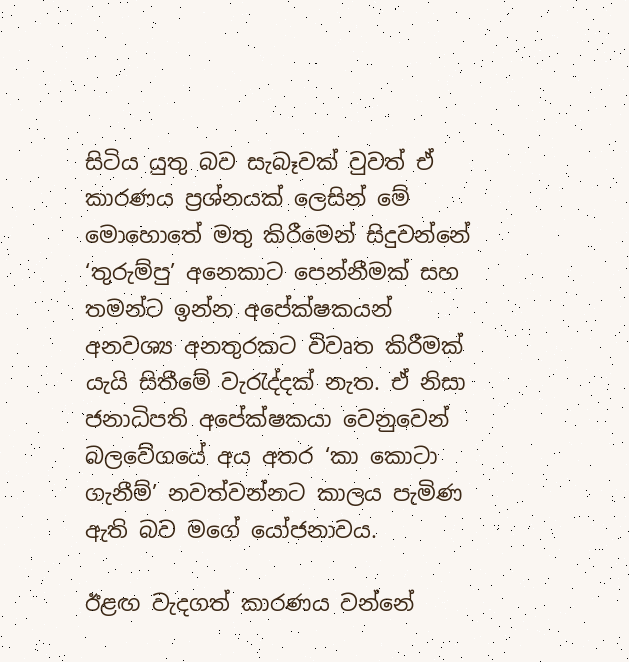සිටිය යුතු බව සැබෑවක් වුවත් ඒ කාරණය ප්‍රශ්නයක් ලෙසින් මේ මොහොතේ මතු කිරීමෙන් සිදුවන්නේ ‘තුරුම්පු’ අනෙකාට පෙන්නීමක් සහ තමන්ට ඉන්න අපේක්ෂකයන් අනවශ්‍ය අනතුරකට විවෘත කිරීමක් යැයි සිතීමේ වැරැද්දක් නැත. ඒ නිසා ජනාධිපති අපේක්ෂකයා වෙනුවෙන් බලවේගයේ අය අතර ‘කා කොටා ගැනීම්’ නවත්වන්නට කාලය පැමිණ ඇති බව මගේ යෝජනාවය.

ඊළඟ වැදගත් කාරණය වන්නේ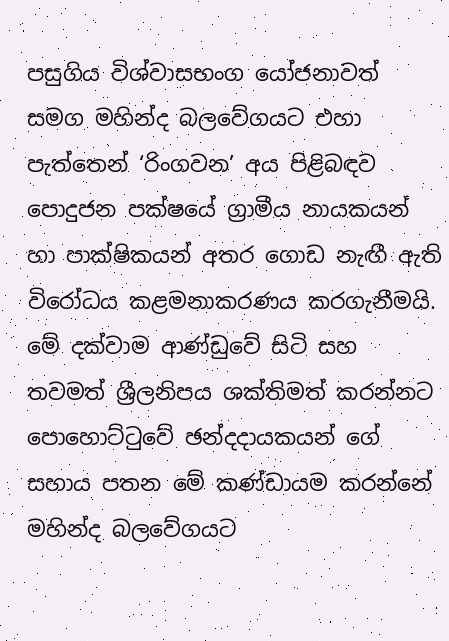පසුගිය විශ්වාසභංග යෝජනාවත් සමග මහින්ද බලවේගයට එහා පැත්තෙන් ‘රිංගවන’ අය පිළිබඳව පොදුජන පක්ෂයේ ග්‍රාමීය නායකයන් හා පාක්ෂිකයන් අතර ගොඩ නැඟී ඇති විරෝධය කළමනාකරණය කරගැනීමයි. මේ දක්වාම ආණ්ඩුවේ සිටි සහ තවමත් ශ්‍රීලනිපය ශක්තිමත් කරන්නට පොහොට්ටුවේ ඡන්දදායකයන් ගේ සහාය පතන මේ කණ්ඩායම කරන්නේ මහින්ද බලවේගයට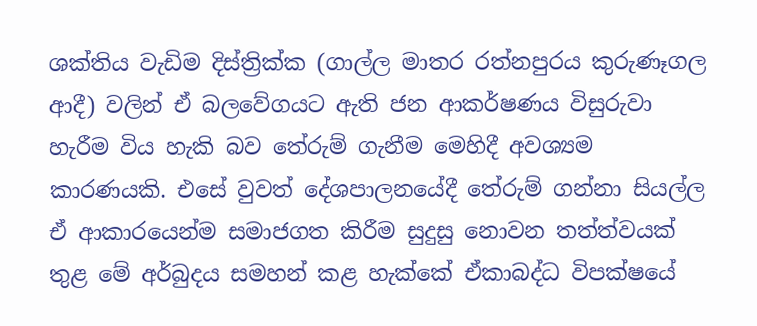ශක්තිය වැඩිම දිස්ත්‍රික්ක (ගාල්ල මාතර රත්නපුරය කුරුණෑගල ආදී) වලින් ඒ බලවේගයට ඇති ජන ආකර්ෂණය විසුරුවා හැරීම විය හැකි බව තේරුම් ගැනීම මෙහිදී අවශ්‍යම කාරණයකි. එසේ වුවත් දේශපාලනයේදී තේරුම් ගන්නා සියල්ල ඒ ආකාරයෙන්ම සමාජගත කිරීම සුදුසු නොවන තත්ත්වයක් තුළ මේ අර්බුදය සමහන් කළ හැක්කේ ඒකාබද්ධ විපක්ෂයේ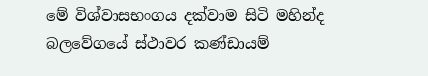මේ විශ්වාසභංගය දක්වාම සිටි මහින්ද බලවේගයේ ස්ථාවර කණ්ඩායම්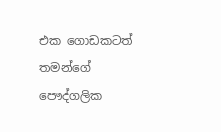එක ගොඩකටත් තමන්ගේ පෞද්ගලික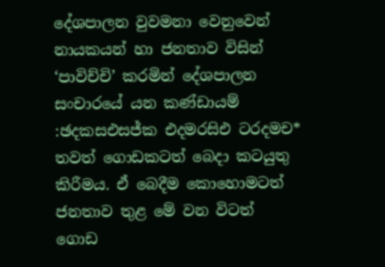දේශපාලන වුවමනා වෙනුවෙන් නායකයන් හා ජනතාව විසින් ‘පාවිච්චි’ කරමින් දේශපාලන සංචාරයේ යන කණ්ඩායම් :ඡදකසඑසජ්ක එදමරසිඑ ටරදමච* තවත් ගොඩකටත් බෙදා කටයුතු කිරීමය. ඒ බෙදීම කොහොමටත් ජනතාව තුළ මේ වන විටත් ගොඩ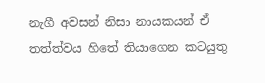නැගී අවසන් නිසා නායකයන් ඒ තත්ත්වය හිතේ තියාගෙන කටයුතු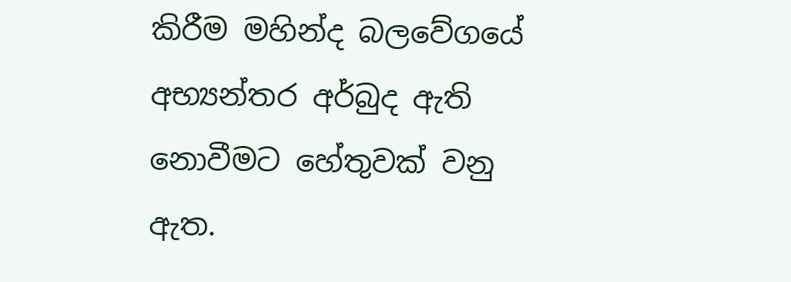කිරීම මහින්ද බලවේගයේ අභ්‍යන්තර අර්බුද ඇති නොවීමට හේතුවක් වනු ඇත.